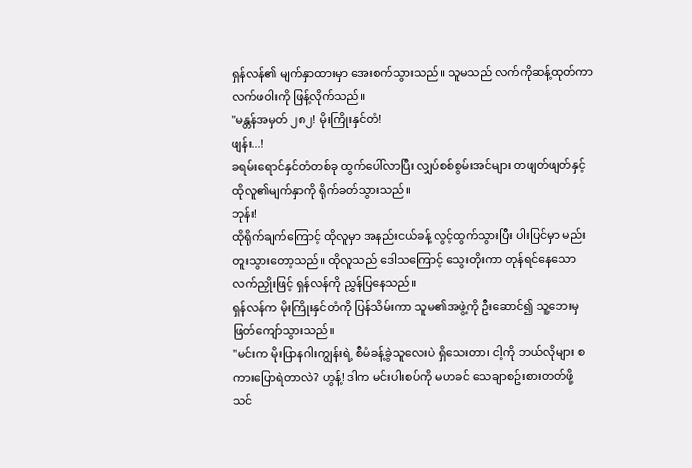ရှန်လန်၏ မျက်နှာထားမှာ အေးစက်သွားသည်။ သူမသည် လက်ကိုဆန့်ထုတ်ကာ လက်ဖဝါးကို ဖြန့်လိုက်သည်။
"မန္တန်အမှတ် ၂၈၂! မိုးကြိုးနှင်တံ!
ဖျန်း...!
ခရမ်းရောင်နှင်တံတစ်ခု ထွက်ပေါ်လာပြီး လျှပ်စစ်စွမ်းအင်များ တဖျတ်ဖျတ်နှင့် ထိုလူ၏မျက်နှာကို ရိုက်ခတ်သွားသည်။
ဘုန်း!
ထိုရိုက်ချက်ကြောင့် ထိုလူမှာ အနည်းငယ်ခန့် လွင့်ထွက်သွားပြီး ပါးပြင်မှာ မည်းတူးသွားတော့သည်။ ထိုလူသည် ဒေါသကြောင့် သွေးတိုးကာ တုန်ရင်နေသော လက်ညှိုးဖြင့် ရှန်လန်ကို ညွှန်ပြနေသည်။
ရှန်လန်က မိုးကြိုးနှင်တံကို ပြန်သိမ်းကာ သူမ၏အဖွဲ့ကို ဦးဆောင်၍ သူ့ဘေးမှ ဖြတ်ကျော်သွားသည်။
"မင်းက မိုးပြာနဂါးကျွန်းရဲ့ စီမံခန့်ခွဲသူလေးပဲ ရှိသေးတာ၊ ငါ့ကို ဘယ်လိုများ စကားပြောရဲတာလဲ? ဟွန့်! ဒါက မင်းပါးစပ်ကို မဟခင် သေချာစဥ်းစားတတ်ဖို့ သင်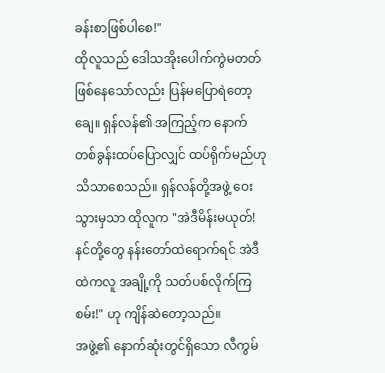ခန်းစာဖြစ်ပါစေ!"
ထိုလူသည် ဒေါသအိုးပေါက်ကွဲမတတ် ဖြစ်နေသော်လည်း ပြန်မပြောရဲတော့ချေ။ ရှန်လန်၏ အကြည့်က နောက်တစ်ခွန်းထပ်ပြောလျှင် ထပ်ရိုက်မည်ဟု သိသာစေသည်။ ရှန်လန်တို့အဖွဲ့ ဝေးသွားမှသာ ထိုလူက "အဲဒီမိန်းမယုတ်! နင်တို့တွေ နန်းတော်ထဲရောက်ရင် အဲဒီထဲကလူ အချို့ကို သတ်ပစ်လိုက်ကြစမ်း!" ဟု ကျိန်ဆဲတော့သည်။
အဖွဲ့၏ နောက်ဆုံးတွင်ရှိသော လီကွမ်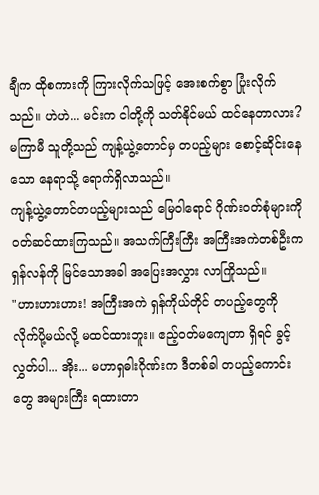ချီက ထိုစကားကို ကြားလိုက်သဖြင့် အေးစက်စွာ ပြုံးလိုက်သည်။ ဟဲဟဲ... မင်းက ငါတို့ကို သတ်နိုင်မယ် ထင်နေတာလား?
မကြာမီ သူတို့သည် ကျန့်ယွဲ့တောင်မှ တပည့်များ စောင့်ဆိုင်းနေသော နေရာသို့ ရောက်ရှိလာသည်။
ကျန့်ယွဲ့တောင်တပည့်များသည် မြေဝါရောင် ဂိုဏ်းဝတ်စုံများကို ဝတ်ဆင်ထားကြသည်။ အသက်ကြီးကြီး အကြီးအကဲတစ်ဦးက ရှန်လန်ကို မြင်သောအခါ အပြေးအလွှား လာကြိုသည်။
"ဟားဟားဟား! အကြီးအကဲ ရှန်ကိုယ်တိုင် တပည့်တွေကို လိုက်ပို့မယ်လို့ မထင်ထားဘူး။ ဧည့်ဝတ်မကျေတာ ရှိရင် ခွင့်လွှတ်ပါ... အိုး... မဟာရှဓါးဂိုဏ်းက ဒီတစ်ခါ တပည့်ကောင်းတွေ အများကြီး ရထားတာ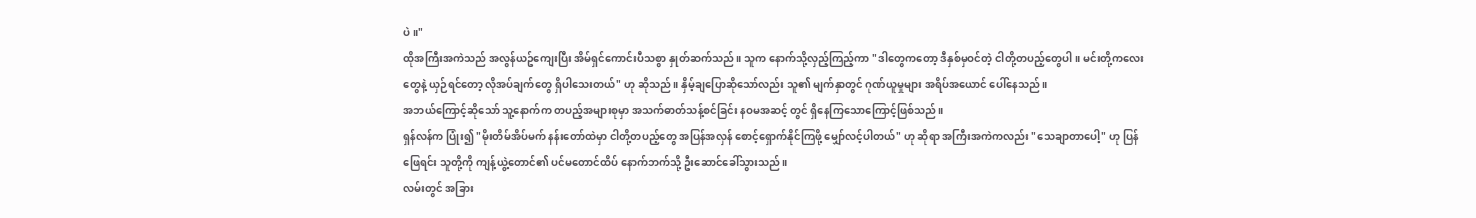ပဲ။"
ထိုအကြီးအကဲသည် အလွန်ယဥ်ကျေးပြီး အိမ်ရှင်ကောင်းပီသစွာ နှုတ်ဆက်သည်။ သူက နောက်သို့လှည့်ကြည့်ကာ "ဒါတွေကတော့ ဒီနှစ်မှဝင်တဲ့ ငါတို့တပည့်တွေပါ။ မင်းတို့ကလေးတွေနဲ့ ယှဉ်ရင်တော့ လိုအပ်ချက်တွေ ရှိပါသေးတယ်" ဟု ဆိုသည်။ နှိမ့်ချပြောဆိုသော်လည်း သူ၏ မျက်နှာတွင် ဂုဏ်ယူမှုများ အရိပ်အယောင် ပေါ်နေသည်။
အဘယ်ကြောင့်ဆိုသော် သူ့နောက်က တပည့်အများစုမှာ အသက်ဓာတ်သန့်စင်ခြင်း နဝမအဆင့် တွင် ရှိနေကြသောကြောင့်ဖြစ်သည်။
ရှန်လန်က ပြုံး၍ "မိုးတိမ်အိပ်မက် နန်းတော်ထဲမှာ ငါတို့တပည့်တွေ အပြန်အလှန် စောင့်ရှောက်နိုင်ကြဖို့ မျှော်လင့်ပါတယ်" ဟု ဆိုရာ အကြီးအကဲကလည်း "သေချာတာပေါ့" ဟု ပြန်ဖြေရင်း သူတို့ကို ကျန့်ယွဲ့တောင်၏ ပင်မတောင်ထိပ် နောက်ဘက်သို့ ဦးဆောင်ခေါ်သွားသည်။
လမ်းတွင် အခြား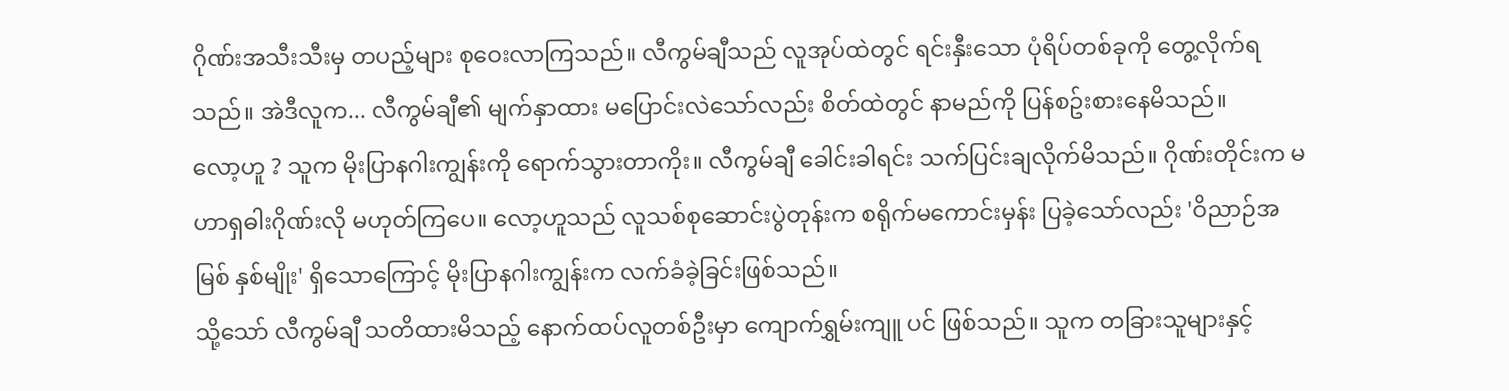ဂိုဏ်းအသီးသီးမှ တပည့်များ စုဝေးလာကြသည်။ လီကွမ်ချီသည် လူအုပ်ထဲတွင် ရင်းနှီးသော ပုံရိပ်တစ်ခုကို တွေ့လိုက်ရသည်။ အဲဒီလူက... လီကွမ်ချီ၏ မျက်နှာထား မပြောင်းလဲသော်လည်း စိတ်ထဲတွင် နာမည်ကို ပြန်စဥ်းစားနေမိသည်။
လော့ဟူ ? သူက မိုးပြာနဂါးကျွန်းကို ရောက်သွားတာကိုး။ လီကွမ်ချီ ခေါင်းခါရင်း သက်ပြင်းချလိုက်မိသည်။ ဂိုဏ်းတိုင်းက မဟာရှဓါးဂိုဏ်းလို မဟုတ်ကြပေ။ လော့ဟူသည် လူသစ်စုဆောင်းပွဲတုန်းက စရိုက်မကောင်းမှန်း ပြခဲ့သော်လည်း 'ဝိညာဉ်အမြစ် နှစ်မျိုး' ရှိသောကြောင့် မိုးပြာနဂါးကျွန်းက လက်ခံခဲ့ခြင်းဖြစ်သည်။
သို့သော် လီကွမ်ချီ သတိထားမိသည့် နောက်ထပ်လူတစ်ဦးမှာ ကျောက်ရွှမ်းကျူ ပင် ဖြစ်သည်။ သူက တခြားသူများနှင့်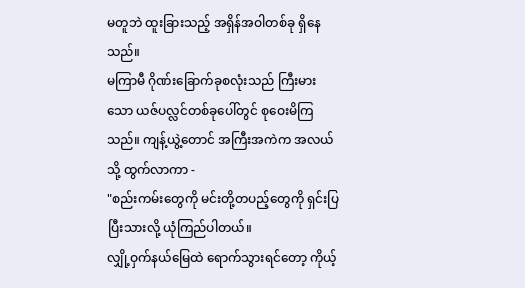မတူဘဲ ထူးခြားသည့် အရှိန်အဝါတစ်ခု ရှိနေသည်။
မကြာမီ ဂိုဏ်းခြောက်ခုစလုံးသည် ကြီးမားသော ယဇ်ပလ္လင်တစ်ခုပေါ်တွင် စုဝေးမိကြသည်။ ကျန့်ယွဲ့တောင် အကြီးအကဲက အလယ်သို့ ထွက်လာကာ -
"စည်းကမ်းတွေကို မင်းတို့တပည့်တွေကို ရှင်းပြပြီးသားလို့ ယုံကြည်ပါတယ်။
လျှို့ဝှက်နယ်မြေထဲ ရောက်သွားရင်တော့ ကိုယ့်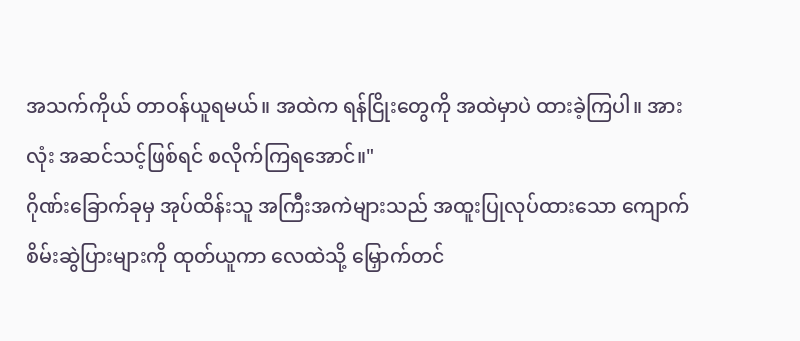အသက်ကိုယ် တာဝန်ယူရမယ်။ အထဲက ရန်ငြိုးတွေကို အထဲမှာပဲ ထားခဲ့ကြပါ။ အားလုံး အဆင်သင့်ဖြစ်ရင် စလိုက်ကြရအောင်။"
ဂိုဏ်းခြောက်ခုမှ အုပ်ထိန်းသူ အကြီးအကဲများသည် အထူးပြုလုပ်ထားသော ကျောက်စိမ်းဆွဲပြားများကို ထုတ်ယူကာ လေထဲသို့ မြှောက်တင်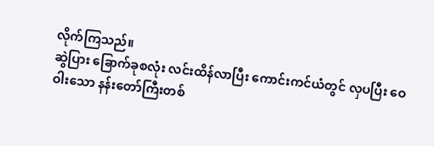လိုက်ကြသည်။
ဆွဲပြား ခြောက်ခုစလုံး လင်းထိန်လာပြီး ကောင်းကင်ယံတွင် လှပပြီး ဝေဝါးသော နန်းတော်ကြီးတစ်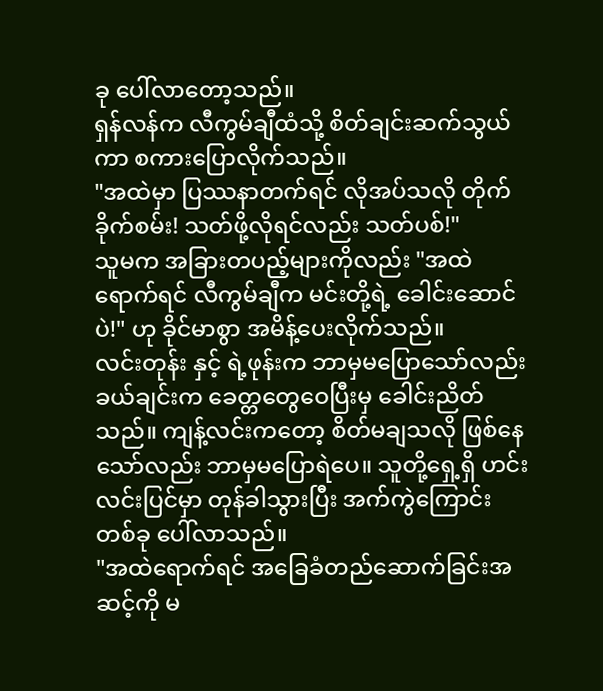ခု ပေါ်လာတော့သည်။
ရှန်လန်က လီကွမ်ချီထံသို့ စိတ်ချင်းဆက်သွယ်ကာ စကားပြောလိုက်သည်။
"အထဲမှာ ပြဿနာတက်ရင် လိုအပ်သလို တိုက်ခိုက်စမ်း! သတ်ဖို့လိုရင်လည်း သတ်ပစ်!"
သူမက အခြားတပည့်များကိုလည်း "အထဲရောက်ရင် လီကွမ်ချီက မင်းတို့ရဲ့ ခေါင်းဆောင်ပဲ!" ဟု ခိုင်မာစွာ အမိန့်ပေးလိုက်သည်။
လင်းတုန်း နှင့် ရဲ့ဖုန်းက ဘာမှမပြောသော်လည်း ခယ်ချင်းက ခေတ္တတွေဝေပြီးမှ ခေါင်းညိတ်သည်။ ကျန့်လင်းကတော့ စိတ်မချသလို ဖြစ်နေသော်လည်း ဘာမှမပြောရဲပေ။ သူတို့ရှေ့ရှိ ဟင်းလင်းပြင်မှာ တုန်ခါသွားပြီး အက်ကွဲကြောင်းတစ်ခု ပေါ်လာသည်။
"အထဲရောက်ရင် အခြေခံတည်ဆောက်ခြင်းအဆင့်ကို မ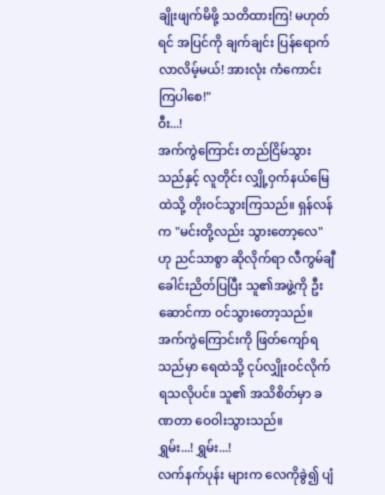ချိုးဖျက်မိဖို့ သတိထားကြ! မဟုတ်ရင် အပြင်ကို ချက်ချင်း ပြန်ရောက်လာလိမ့်မယ်! အားလုံး ကံကောင်းကြပါစေ!"
ဝီး...!
အက်ကွဲကြောင်း တည်ငြိမ်သွားသည်နှင့် လူတိုင်း လျှို့ဝှက်နယ်မြေထဲသို့ တိုးဝင်သွားကြသည်။ ရှန်လန်က "မင်းတို့လည်း သွားတော့လေ" ဟု ညင်သာစွာ ဆိုလိုက်ရာ လီကွမ်ချီ ခေါင်းညိတ်ပြပြီး သူ၏အဖွဲ့ကို ဦးဆောင်ကာ ဝင်သွားတော့သည်။
အက်ကွဲကြောင်းကို ဖြတ်ကျော်ရသည်မှာ ရေထဲသို့ ငုပ်လျှိုးဝင်လိုက်ရသလိုပင်။ သူ၏ အသိစိတ်မှာ ခဏတာ ဝေဝါးသွားသည်။
ရွှမ်း...! ရွှမ်း...!
လက်နက်ပုန်း များက လေကိုခွဲ၍ ပျံ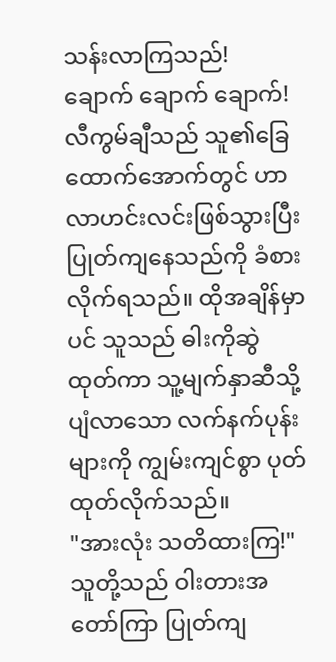သန်းလာကြသည်!
ချောက် ချောက် ချောက်!
လီကွမ်ချီသည် သူ၏ခြေထောက်အောက်တွင် ဟာလာဟင်းလင်းဖြစ်သွားပြီး ပြုတ်ကျနေသည်ကို ခံစားလိုက်ရသည်။ ထိုအချိန်မှာပင် သူသည် ဓါးကိုဆွဲထုတ်ကာ သူ့မျက်နှာဆီသို့ ပျံလာသော လက်နက်ပုန်း များကို ကျွမ်းကျင်စွာ ပုတ်ထုတ်လိုက်သည်။
"အားလုံး သတိထားကြ!"
သူတို့သည် ဝါးတားအတော်ကြာ ပြုတ်ကျ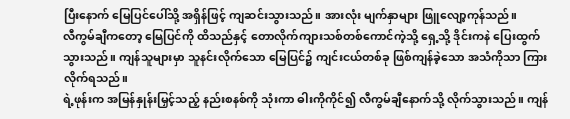ပြီးနောက် မြေပြင်ပေါ်သို့ အရှိန်ဖြင့် ကျဆင်းသွားသည်။ အားလုံး မျက်နှာများ ဖြူလျော့ကုန်သည်။
လီကွမ်ချီကတော့ မြေပြင်ကို ထိသည်နှင့် တောလိုက်ကျားသစ်တစ်ကောင်ကဲ့သို့ ရှေ့သို့ ဒိုင်းကနဲ ပြေးထွက်သွားသည်။ ကျန်သူများမှာ သူနင်းလိုက်သော မြေပြင်၌ ကျင်းငယ်တစ်ခု ဖြစ်ကျန်ခဲ့သော အသံကိုသာ ကြားလိုက်ရသည်။
ရဲ့ဖုန်းက အမြန်နှုန်းမြှင့်သည့် နည်းစနစ်ကို သုံးကာ ဓါးကိုကိုင်၍ လီကွမ်ချီနောက်သို့ လိုက်သွားသည်။ ကျန်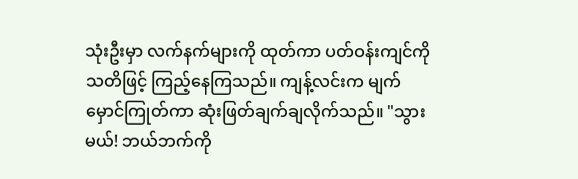သုံးဦးမှာ လက်နက်များကို ထုတ်ကာ ပတ်ဝန်းကျင်ကို သတိဖြင့် ကြည့်နေကြသည်။ ကျန့်လင်းက မျက်မှောင်ကြုတ်ကာ ဆုံးဖြတ်ချက်ချလိုက်သည်။ "သွားမယ်! ဘယ်ဘက်ကို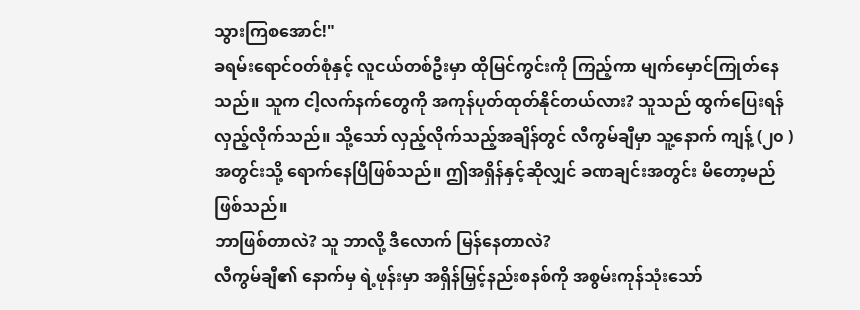သွားကြစအောင်!"
ခရမ်းရောင်ဝတ်စုံနှင့် လူငယ်တစ်ဦးမှာ ထိုမြင်ကွင်းကို ကြည့်ကာ မျက်မှောင်ကြုတ်နေသည်။ သူက ငါ့လက်နက်တွေကို အကုန်ပုတ်ထုတ်နိုင်တယ်လား? သူသည် ထွက်ပြေးရန် လှည့်လိုက်သည်။ သို့သော် လှည့်လိုက်သည့်အချိန်တွင် လီကွမ်ချီမှာ သူ့နောက် ကျန့် (၂၀ )အတွင်းသို့ ရောက်နေပြီဖြစ်သည်။ ဤအရှိန်နှင့်ဆိုလျှင် ခဏချင်းအတွင်း မိတော့မည်ဖြစ်သည်။
ဘာဖြစ်တာလဲ? သူ ဘာလို့ ဒီလောက် မြန်နေတာလဲ?
လီကွမ်ချီ၏ နောက်မှ ရဲ့ဖုန်းမှာ အရှိန်မြှင့်နည်းစနစ်ကို အစွမ်းကုန်သုံးသော်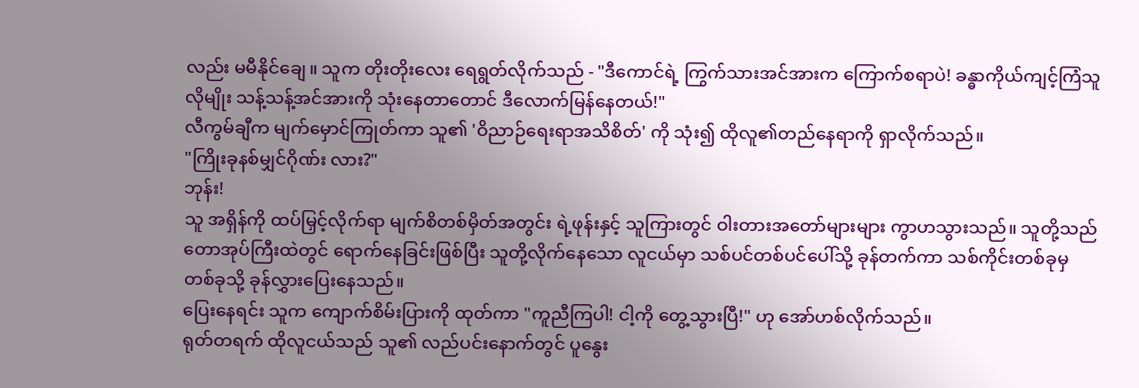လည်း မမီနိုင်ချေ။ သူက တိုးတိုးလေး ရေရွတ်လိုက်သည် - "ဒီကောင်ရဲ့ ကြွက်သားအင်အားက ကြောက်စရာပဲ! ခန္ဓာကိုယ်ကျင့်ကြံသူ လိုမျိုး သန့်သန့်အင်အားကို သုံးနေတာတောင် ဒီလောက်မြန်နေတယ်!"
လီကွမ်ချီက မျက်မှောင်ကြုတ်ကာ သူ၏ 'ဝိညာဉ်ရေးရာအသိစိတ်' ကို သုံး၍ ထိုလူ၏တည်နေရာကို ရှာလိုက်သည်။
"ကြိုးခုနစ်မျှင်ဂိုဏ်း လား?"
ဘုန်း!
သူ အရှိန်ကို ထပ်မြှင့်လိုက်ရာ မျက်စိတစ်မှိတ်အတွင်း ရဲ့ဖုန်းနှင့် သူကြားတွင် ဝါးတားအတော်များများ ကွာဟသွားသည်။ သူတို့သည် တောအုပ်ကြီးထဲတွင် ရောက်နေခြင်းဖြစ်ပြီး သူတို့လိုက်နေသော လူငယ်မှာ သစ်ပင်တစ်ပင်ပေါ်သို့ ခုန်တက်ကာ သစ်ကိုင်းတစ်ခုမှ တစ်ခုသို့ ခုန်လွှားပြေးနေသည်။
ပြေးနေရင်း သူက ကျောက်စိမ်းပြားကို ထုတ်ကာ "ကူညီကြပါ! ငါ့ကို တွေ့သွားပြီ!" ဟု အော်ဟစ်လိုက်သည်။
ရုတ်တရက် ထိုလူငယ်သည် သူ၏ လည်ပင်းနောက်တွင် ပူနွေး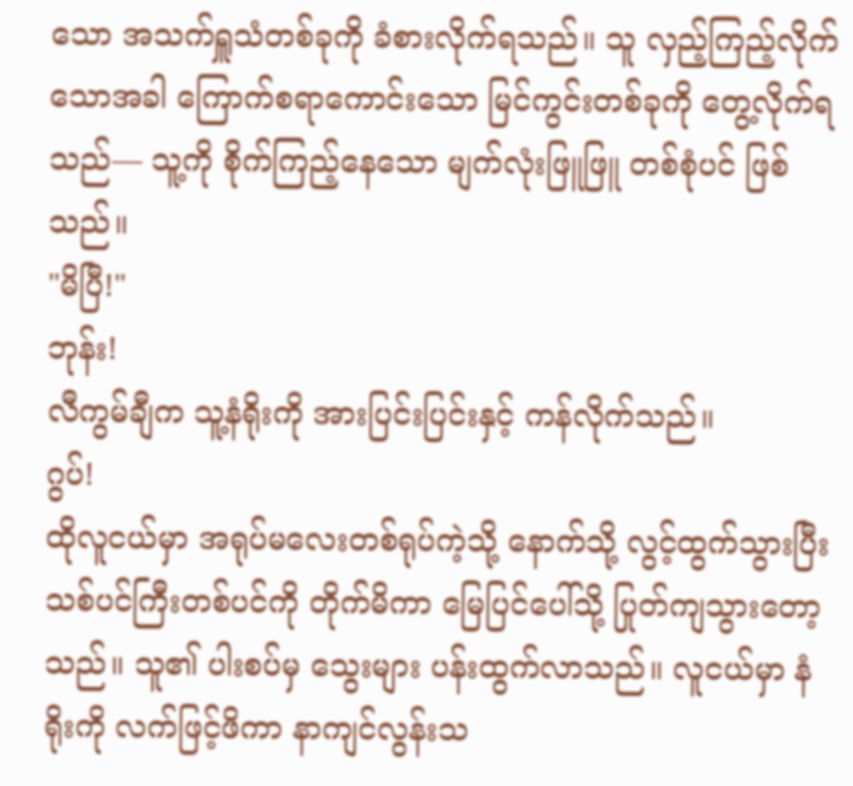သော အသက်ရှူသံတစ်ခုကို ခံစားလိုက်ရသည်။ သူ လှည့်ကြည့်လိုက်သောအခါ ကြောက်စရာကောင်းသော မြင်ကွင်းတစ်ခုကို တွေ့လိုက်ရသည်— သူ့ကို စိုက်ကြည့်နေသော မျက်လုံးဖြူဖြူ တစ်စုံပင် ဖြစ်သည်။
"မိပြီ!"
ဘုန်း!
လီကွမ်ချီက သူ့နံရိုးကို အားပြင်းပြင်းနှင့် ကန်လိုက်သည်။
ဂွပ်!
ထိုလူငယ်မှာ အရုပ်မလေးတစ်ရုပ်ကဲ့သို့ နောက်သို့ လွင့်ထွက်သွားပြီး သစ်ပင်ကြီးတစ်ပင်ကို တိုက်မိကာ မြေပြင်ပေါ်သို့ ပြုတ်ကျသွားတော့သည်။ သူ၏ ပါးစပ်မှ သွေးများ ပန်းထွက်လာသည်။ လူငယ်မှာ နံရိုးကို လက်ဖြင့်ဖိကာ နာကျင်လွန်းသ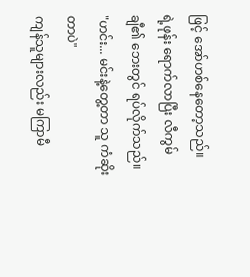ဖြင့် အော်ဟစ်နေတော့သည်။
ရဲ့ဖုန်း ရောက်လာပြီး လီကွမ်ချီ၏ ဘေးတွင် ရပ်လိုက်သည်။ "ဟင်း... မင်းနဲ့တွေ့တာ သူ ကံဆိုးတာပဲ"
ကျန်သူများလည်း မကြာမီ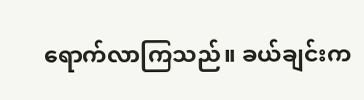ရောက်လာကြသည်။ ခယ်ချင်းက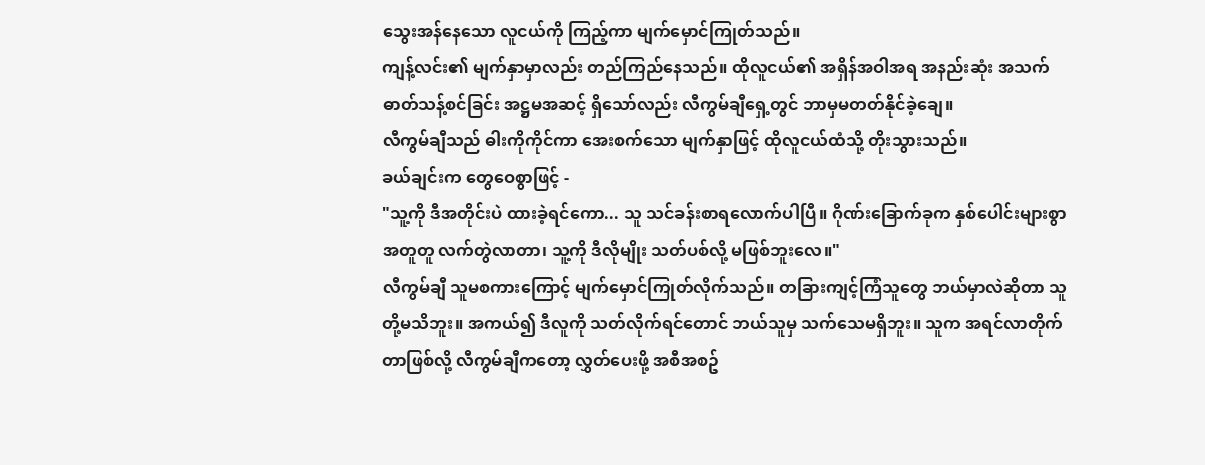သွေးအန်နေသော လူငယ်ကို ကြည့်ကာ မျက်မှောင်ကြုတ်သည်။
ကျန့်လင်း၏ မျက်နှာမှာလည်း တည်ကြည်နေသည်။ ထိုလူငယ်၏ အရှိန်အဝါအရ အနည်းဆုံး အသက်ဓာတ်သန့်စင်ခြင်း အဋ္ဌမအဆင့် ရှိသော်လည်း လီကွမ်ချီရှေ့တွင် ဘာမှမတတ်နိုင်ခဲ့ချေ။
လီကွမ်ချီသည် ဓါးကိုကိုင်ကာ အေးစက်သော မျက်နှာဖြင့် ထိုလူငယ်ထံသို့ တိုးသွားသည်။
ခယ်ချင်းက တွေဝေစွာဖြင့် -
"သူ့ကို ဒီအတိုင်းပဲ ထားခဲ့ရင်ကော... သူ သင်ခန်းစာရလောက်ပါပြီ။ ဂိုဏ်းခြောက်ခုက နှစ်ပေါင်းများစွာ အတူတူ လက်တွဲလာတာ၊ သူ့ကို ဒီလိုမျိုး သတ်ပစ်လို့ မဖြစ်ဘူးလေ။"
လီကွမ်ချီ သူမစကားကြောင့် မျက်မှောင်ကြုတ်လိုက်သည်။ တခြားကျင့်ကြံသူတွေ ဘယ်မှာလဲဆိုတာ သူတို့မသိဘူး။ အကယ်၍ ဒီလူကို သတ်လိုက်ရင်တောင် ဘယ်သူမှ သက်သေမရှိဘူး။ သူက အရင်လာတိုက်တာဖြစ်လို့ လီကွမ်ချီကတော့ လွှတ်ပေးဖို့ အစီအစဥ်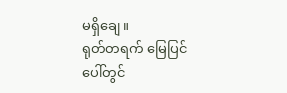မရှိချေ။
ရုတ်တရက် မြေပြင်ပေါ်တွင်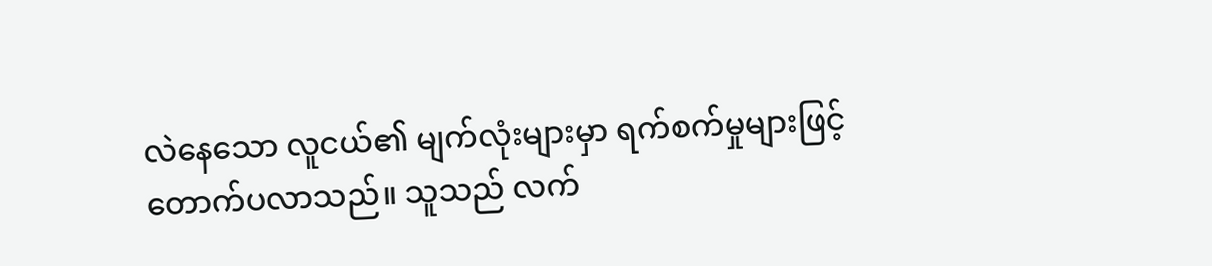လဲနေသော လူငယ်၏ မျက်လုံးများမှာ ရက်စက်မှုများဖြင့် တောက်ပလာသည်။ သူသည် လက်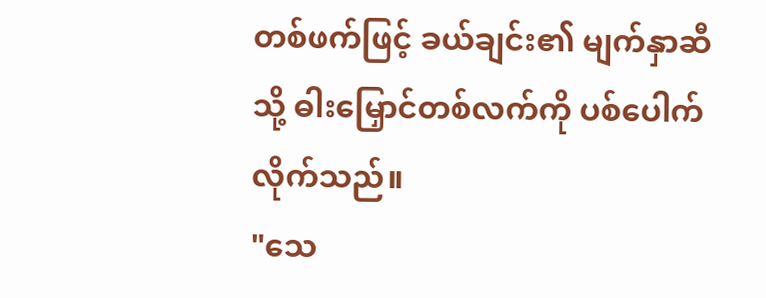တစ်ဖက်ဖြင့် ခယ်ချင်း၏ မျက်နှာဆီသို့ ဓါးမြှောင်တစ်လက်ကို ပစ်ပေါက်လိုက်သည်။
"သေ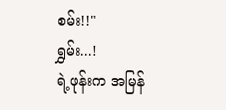စမ်း!!"
ရွှမ်း...!
ရဲ့ဖုန်းက အမြန်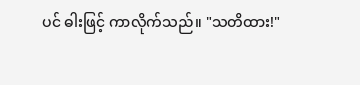ပင် ဓါးဖြင့် ကာလိုက်သည်။ "သတိထား!"